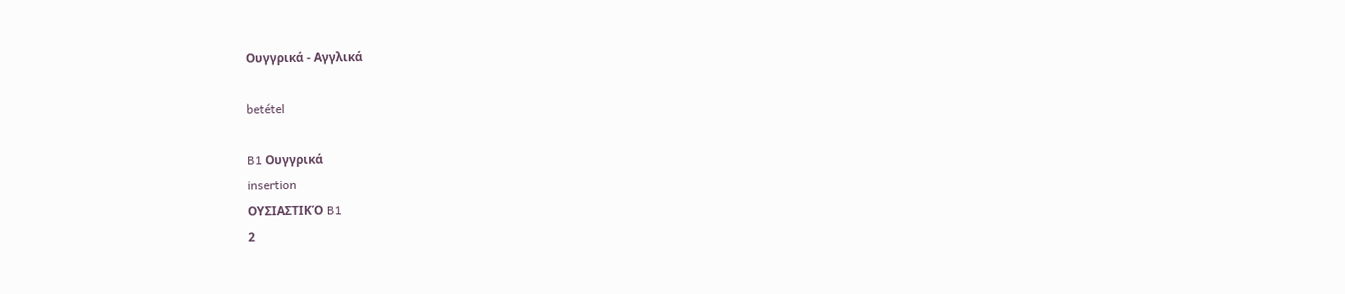Ουγγρικά - Αγγλικά

betétel

B1 Ουγγρικά
insertion
ΟΥΣΙΑΣΤΙΚΌ B1
2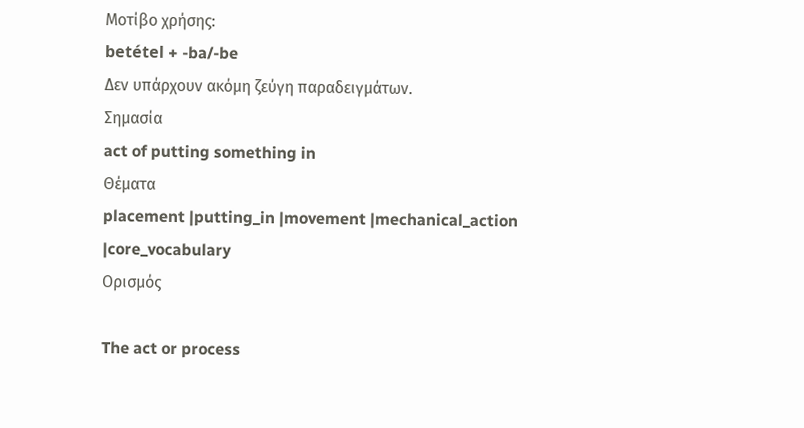Μοτίβο χρήσης:
betétel + -ba/-be
Δεν υπάρχουν ακόμη ζεύγη παραδειγμάτων.
Σημασία
act of putting something in
Θέματα
placement |putting_in |movement |mechanical_action |core_vocabulary
Ορισμός

The act or process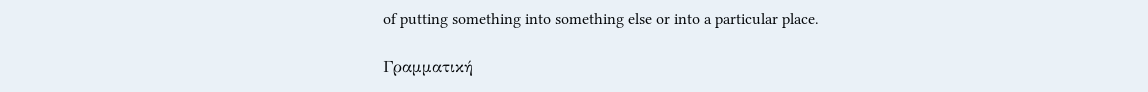of putting something into something else or into a particular place.

Γραμματική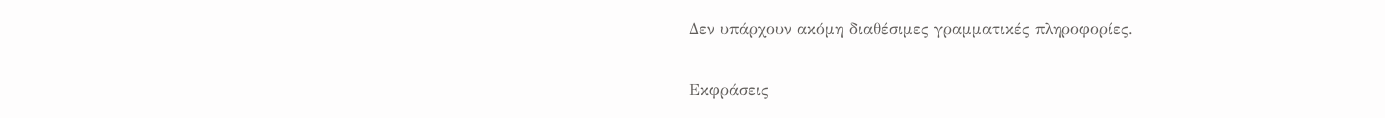Δεν υπάρχουν ακόμη διαθέσιμες γραμματικές πληροφορίες.

Εκφράσεις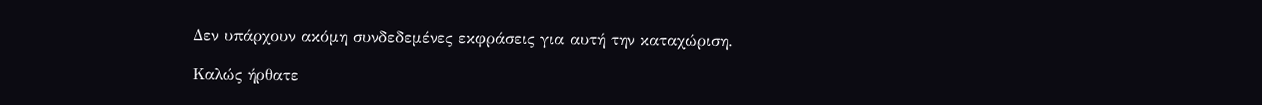Δεν υπάρχουν ακόμη συνδεδεμένες εκφράσεις για αυτή την καταχώριση.

Καλώς ήρθατε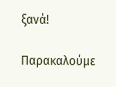ξανά!

Παρακαλούμε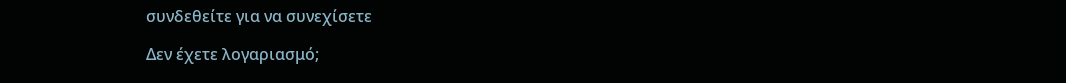συνδεθείτε για να συνεχίσετε

Δεν έχετε λογαριασμό;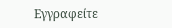Εγγραφείτε